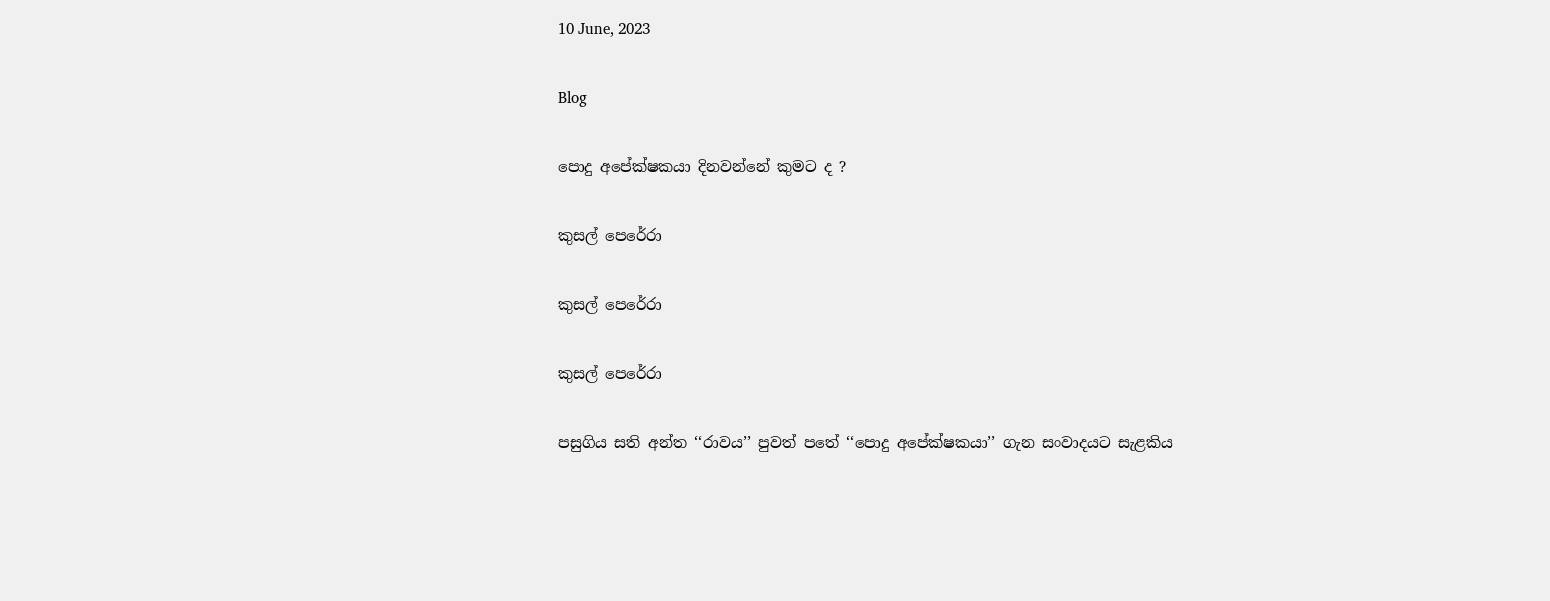10 June, 2023

Blog

පොදු අපේක්ෂකයා දිනවන්නේ කුමට ද ?

කුසල් පෙරේරා

කුසල් පෙරේරා

කුසල් පෙරේරා

පසුගිය සති අන්ත ‘‘රාවය’’ පුවත් පතේ ‘‘පොදු අපේක්ෂකයා’’ ගැන සංවාදයට සැළකිය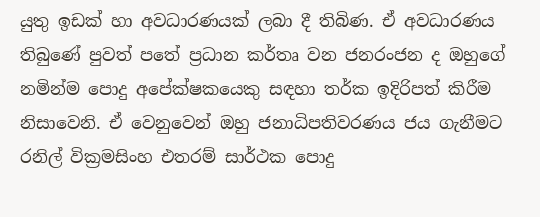යුතු ඉඩක් හා අවධාරණයක් ලබා දී තිබිණ. ඒ අවධාරණය තිබුණේ පුවත් පතේ ප්‍රධාන කර්තෘ වන ජනරංජන ද ඔහුගේ නමින්ම පොදු අපේක්ෂකයෙකු සඳහා තර්ක ඉදිරිපත් කිරීම නිසාවෙනි. ඒ වෙනුවෙන් ඔහු ජනාධිපතිවරණය ජය ගැනීමට රනිල් වික්‍රමසිංහ එතරම් සාර්ථක පොදු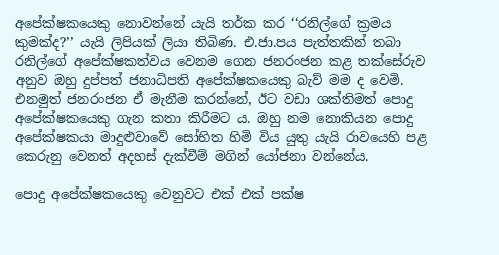අපේක්ෂකයෙකු නොවන්නේ යැයි තර්ක කර ‘‘රනිල්ගේ ක්‍රමය කුමක්ද?’’ යැයි ලිපියක් ලියා තිබිණ. එ.ජා.පය පැත්තකින් තබා රනිල්ගේ අපේක්ෂකත්වය වෙනම ගෙන ජනරංජන කළ තක්සේරුව අනුව ඔහු දුප්පත් ජනාධිපති අපේක්ෂකයෙකු බැව් මම ද වෙමි. එනමුත් ජනරංජන ඒ මැනීම කරන්නේ, ඊට වඩා ශක්තිමත් පොදු අපේක්ෂකයෙකු ගැන කතා කිරීමට ය. ඔහු නම නොකියන පොදු අපේක්ෂකයා මාදුළුවාවේ සෝභිත හිමි විය යුතු යැයි රාවයෙහි පළ කෙරුනු වෙනත් අදහස් දැක්වීම් මගින් යෝජනා වන්නේය.

පොදු අපේක්ෂකයෙකු වෙනුවට එක් එක් පක්ෂ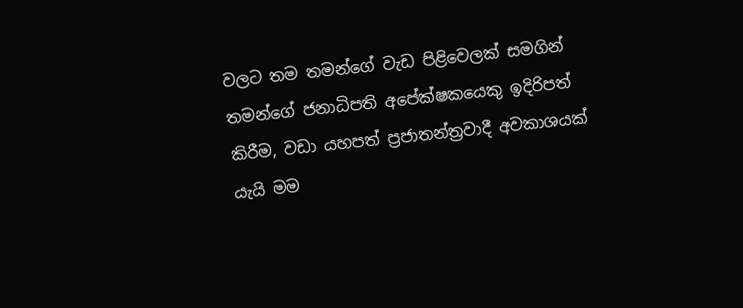වලට තම තමන්ගේ වැඩ පිළිවෙලක් සමගින් තමන්ගේ ජනාධිපති අපේක්ෂකයෙකු ඉදිරිපත් කිරීම, වඩා යහපත් ප්‍රජාතන්ත්‍රවාදී අවකාශයක් යැයි මම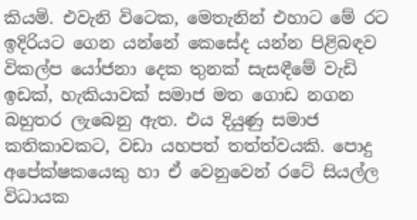කියමි. එවැනි විටෙක, මෙතැනින් එහාට මේ රට ඉදිරියට ගෙන යන්නේ කෙසේද යන්න පිළිබඳව විකල්ප යෝජනා දෙක තුනක් සැසඳීමේ වැඩි ඉඩක්, හැකියාවක් සමාජ මත ගොඩ නගන බහුතර ලැබෙනු ඇත. එය දියුණු සමාජ කතිකාවකට, වඩා යහපත් තත්ත්වයකි. පොදු අපේක්ෂකයෙකු හා ඒ වෙනුවෙන් රටේ සියල්ල විධායක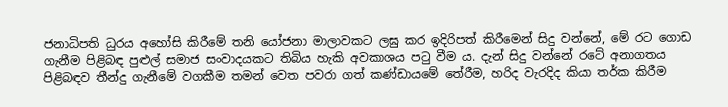ජනාධිපති ධුරය අහෝසි කිරීමේ තනි යෝජනා මාලාවකට ලඝු කර ඉදිරිපත් කිරීමෙන් සිදු වන්නේ, මේ රට ගොඩ ගැනීම පිළිබඳ පුළුල් සමාජ සංවාදයකට තිබිය හැකි අවකාශය පටු වීම ය. දැන් සිදු වන්නේ රටේ අනාගතය පිළිබඳව තීන්දු ගැනීමේ වගකීම තමන් වෙත පවරා ගත් කණ්ඩායමේ තේරීම, හරිද වැරදිද කියා තර්ක කිරීම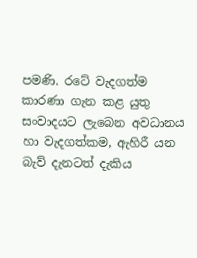පමණි. රටේ වැදගත්ම කාරණා ගැන කළ යුතු සංවාදයට ලැබෙන අවධානය හා වැදගත්කම, ඇහිරී යන බැව් දැනටත් දැකිය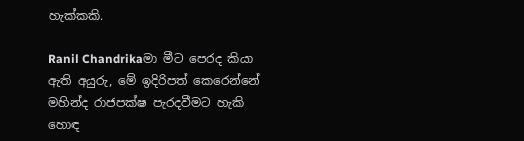හැක්කකි.

Ranil Chandrikaමා මීට පෙරද කියා ඇති අයුරු, මේ ඉදිරිපත් කෙරෙන්නේ මහින්ද රාජපක්ෂ පැරදවීමට හැකි හොඳ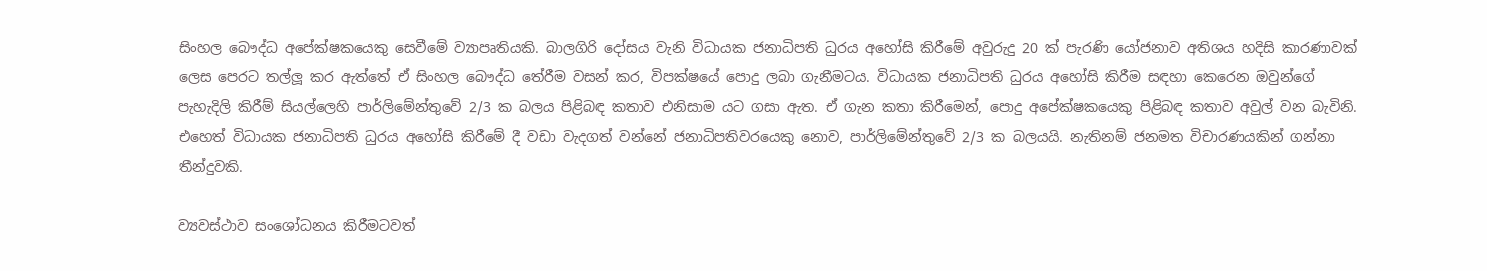සිංහල බෞද්ධ අපේක්ෂකයෙකු සෙවීමේ ව්‍යාපෘතියකි. බාලගිරි දෝසය වැනි විධායක ජනාධිපති ධුරය අහෝසි කිරීමේ අවුරුදු 20 ක් පැරණි යෝජනාව අතිශය හදිසි කාරණාවක් ලෙස පෙරට තල්ලූ කර ඇත්තේ ඒ සිංහල බෞද්ධ තේරීම වසන් කර, විපක්ෂයේ පොදු ලබා ගැනීමටය. විධායක ජනාධිපති ධුරය අහෝසි කිරීම සඳහා කෙරෙන ඔවුන්ගේ පැහැදිලි කිරීම් සියල්ලෙහි පාර්ලිමේන්තුවේ 2/3 ක බලය පිළිබඳ කතාව එනිසාම යට ගසා ඇත. ඒ ගැන කතා කිරීමෙන්, පොදු අපේක්ෂකයෙකු පිළිබඳ කතාව අවුල් වන බැවිනි. එහෙත් විධායක ජනාධිපති ධුරය අහෝසි කිරීමේ දී වඩා වැදගත් වන්නේ ජනාධිපතිවරයෙකු නොව, පාර්ලිමේන්තුවේ 2/3 ක බලයයි. නැතිනම් ජනමත විචාරණයකින් ගන්නා තීන්දුවකි.

ව්‍යවස්ථාව සංශෝධනය කිරීමටවත්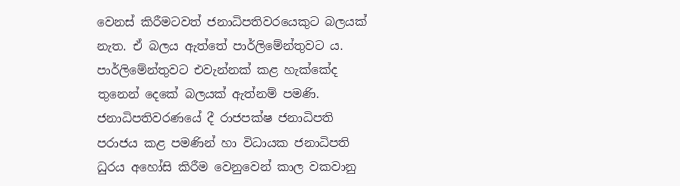වෙනස් කිරීමටවත් ජනාධිපතිවරයෙකුට බලයක් නැත. ඒ බලය ඇත්තේ පාර්ලිමේන්තුවට ය. පාර්ලිමේන්තුවට එවැන්නක් කළ හැක්කේද තුනෙන් දෙකේ බලයක් ඇත්නම් පමණි. ජනාධිපතිවරණයේ දී රාජපක්ෂ ජනාධිපති පරාජය කළ පමණින් හා විධායක ජනාධිපති ධුරය අහෝසි කිරීම වෙනුවෙන් කාල වකවානු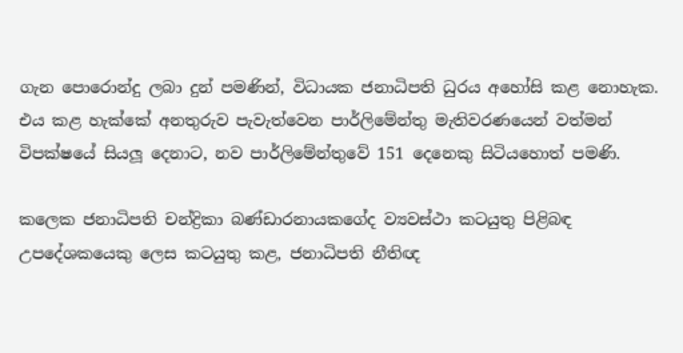ගැන පොරොන්දු ලබා දුන් පමණින්, විධායක ජනාධිපති ධුරය අහෝසි කළ නොහැක. එය කළ හැක්කේ අනතුරුව පැවැත්වෙන පාර්ලිමේන්තු මැතිවරණයෙන් වත්මන් විපක්ෂයේ සියලූ දෙනාට, නව පාර්ලිමේන්තුවේ 151 දෙනෙකු සිටියහොත් පමණි.

කලෙක ජනාධිපති චන්ද්‍රිකා බණ්ඩාරනායකගේද ව්‍යවස්ථා කටයුතු පිළිබඳ උපදේශකයෙකු ලෙස කටයුතු කළ, ජනාධිපති නීතිඥ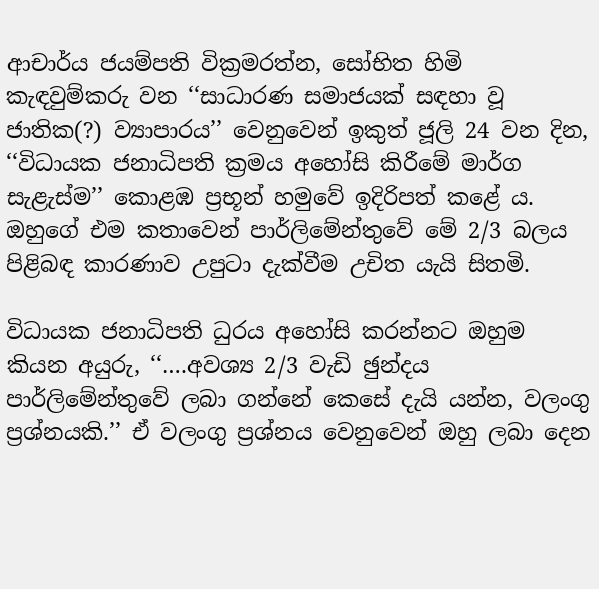ආචාර්ය ජයම්පති වික්‍රමරත්න, සෝභිත හිමි කැඳවුම්කරු වන ‘‘සාධාරණ සමාජයක් සඳහා වූ ජාතික(?) ව්‍යාපාරය’’ වෙනුවෙන් ඉකුත් ජූලි 24 වන දින, ‘‘විධායක ජනාධිපති ක්‍රමය අහෝසි කිරීමේ මාර්ග සැළැස්ම’’ කොළඹ ප්‍රභූන් හමුවේ ඉදිරිපත් කළේ ය. ඔහුගේ එම කතාවෙන් පාර්ලිමේන්තුවේ මේ 2/3 බලය පිළිබඳ කාරණාව උපුටා දැක්වීම උචිත යැයි සිතමි.

විධායක ජනාධිපති ධුරය අහෝසි කරන්නට ඔහුම කියන අයුරු, ‘‘….අවශ්‍ය 2/3 වැඩි ඡුන්දය පාර්ලිමේන්තුවේ ලබා ගන්නේ කෙසේ දැයි යන්න, වලංගු ප්‍රශ්නයකි.’’ ඒ වලංගු ප්‍රශ්නය වෙනුවෙන් ඔහු ලබා දෙන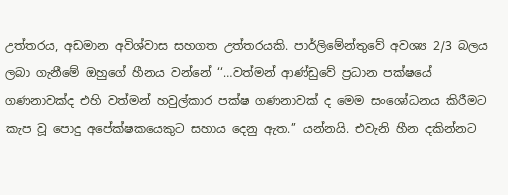උත්තරය, අඩමාන අවිශ්වාස සහගත උත්තරයකි. පාර්ලිමේන්තුවේ අවශ්‍ය 2/3 බලය ලබා ගැනීමේ ඔහුගේ හීනය වන්නේ ‘‘…වත්මන් ආණ්ඩුවේ ප්‍රධාන පක්ෂයේ ගණනාවක්ද එහි වත්මන් හවුල්කාර පක්ෂ ගණනාවක් ද මෙම සංශෝධනය කිරීමට කැප වූ පොදු අපේක්ෂකයෙකුට සහාය දෙනු ඇත.’’ යන්නයි. එවැනි හීන දකින්නට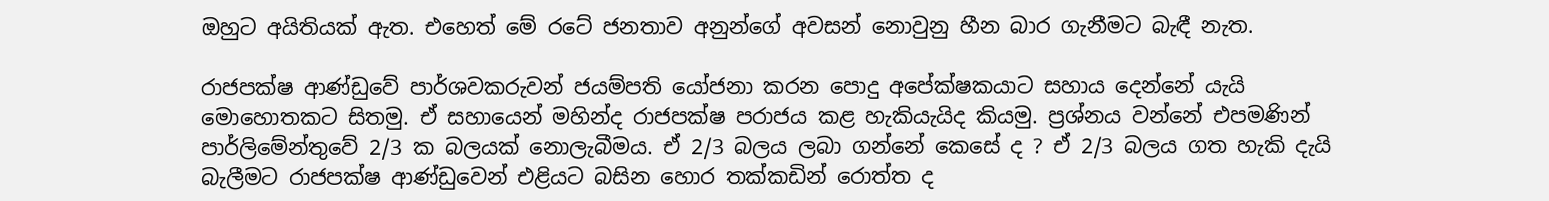ඔහුට අයිතියක් ඇත. එහෙත් මේ රටේ ජනතාව අනුන්ගේ අවසන් නොවුනු හීන බාර ගැනීමට බැඳී නැත.

රාජපක්ෂ ආණ්ඩුවේ පාර්ශවකරුවන් ජයම්පති යෝජනා කරන පොදු අපේක්ෂකයාට සහාය දෙන්නේ යැයි මොහොතකට සිතමු. ඒ සහායෙන් මහින්ද රාජපක්ෂ පරාජය කළ හැකියැයිද කියමු. ප්‍රශ්නය වන්නේ එපමණින් පාර්ලිමේන්තුවේ 2/3 ක බලයක් නොලැබීමය. ඒ 2/3 බලය ලබා ගන්නේ කෙසේ ද ? ඒ 2/3 බලය ගත හැකි දැයි බැලීමට රාජපක්ෂ ආණ්ඩුවෙන් එළියට බසින හොර තක්කඩින් රොත්ත ද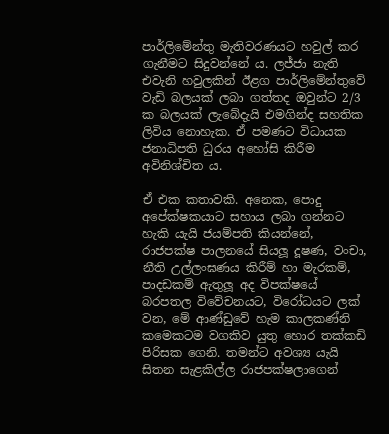පාර්ලිමේන්තු මැතිවරණයට හවුල් කර ගැනීමට සිදුවන්නේ ය. ලජ්ජා නැති එවැනි හවුලකින් ඊළග පාර්ලිමේන්තුවේ වැඩි බලයක් ලබා ගත්තද ඔවුන්ට 2/3 ක බලයක් ලැබේදැයි එමගින්ද සහතික ලිවිය නොහැක. ඒ පමණට විධායක ජනාධිපති ධුරය අහෝසි කිරීම අවිනිශ්චිත ය.

ඒ එක කතාවකි. අනෙක, පොදු අපේක්ෂකයාට සහාය ලබා ගන්නට හැකි යැයි ජයම්පති කියන්නේ, රාජපක්ෂ පාලනයේ සියලූ දූෂණ, වංචා, නීති උල්ලංඝණය කිරීම් හා මැරකම්, පාදඩකම් ඇතුලූ අද විපක්ෂයේ බරපතල විවේචනයට, විරෝධයට ලක් වන, මේ ආණ්ඩුවේ හැම කාලකණ්නි කමෙකටම වගකිව යුතු හොර තක්කඩි පිරිසක ගෙනි. තමන්ට අවශ්‍ය යැයි සිතන සැළකිල්ල රාජපක්ෂලාගෙන්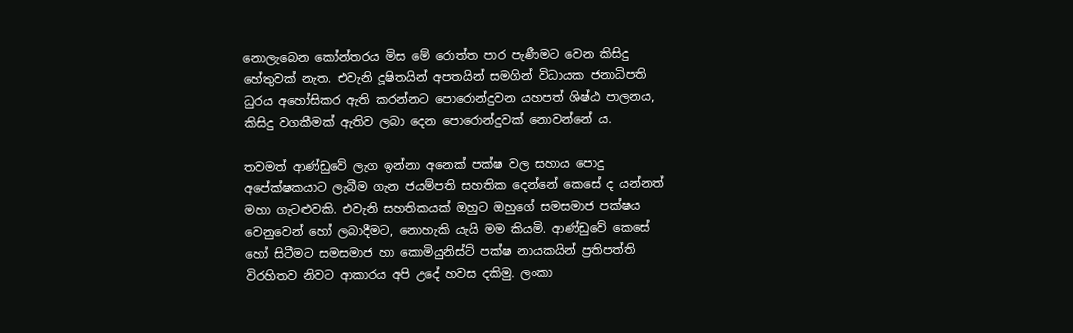නොලැබෙන කෝන්තරය මිස මේ රොත්ත පාර පැණීමට වෙන කිසිදු හේතුවක් නැත. එවැනි දූෂිතයින් අපතයින් සමගින් විධායක ජනාධිපති ධුරය අහෝසිකර ඇති කරන්නට පොරොන්දුවන යහපත් ශිෂ්ඨ පාලනය, කිසිදු වගකීමක් ඇතිව ලබා දෙන පොරොන්දුවක් නොවන්නේ ය.

තවමත් ආණ්ඩුවේ ලැග ඉන්නා අනෙක් පක්ෂ වල සහාය පොදු අපේක්ෂකයාට ලැබීම ගැන ජයම්පති සහතික දෙන්නේ කෙසේ ද යන්නත් මහා ගැටළුවකි. එවැනි සහතිකයක් ඔහුට ඔහුගේ සමසමාජ පක්ෂය වෙනුවෙන් හෝ ලබාදීමට, නොහැකි යැයි මම කියමි. ආණ්ඩුවේ කෙසේ හෝ සිටීමට සමසමාජ හා කොමියුනිස්ට් පක්ෂ නායකයින් ප්‍රතිපත්ති විරහිතව නිවට ආකාරය අපි උදේ හවස දකිමු. ලංකා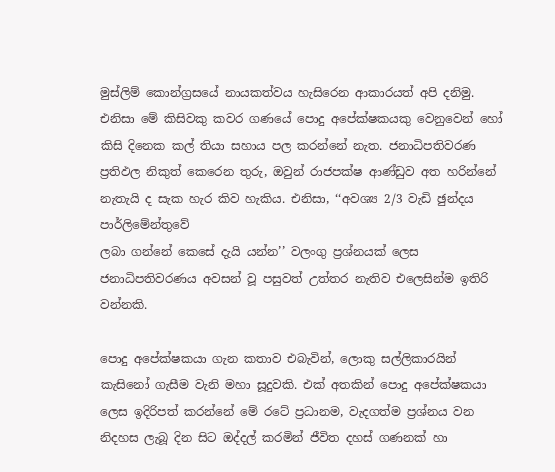මුස්ලිම් කොන්ග්‍රසයේ නායකත්වය හැසිරෙන ආකාරයත් අපි දනිමු. එනිසා මේ කිසිවකු කවර ගණයේ පොදු අපේක්ෂකයකු වෙනුවෙන් හෝ කිසි දිනෙක කල් තියා සහාය පල කරන්නේ නැත. ජනාධිපතිවරණ ප්‍රතිඵල නිකුත් කෙරෙන තුරු, ඔවුන් රාජපක්ෂ ආණ්ඩුව අත හරින්නේ නැතැයි ද සැක හැර කිව හැකිය. එනිසා, ‘‘අවශ්‍ය 2/3 වැඩි ඡුන්දය පාර්ලිමේන්තුවේ
ලබා ගන්නේ කෙසේ දැයි යන්න’’ වලංගු ප්‍රශ්නයක් ලෙස ජනාධිපතිවරණය අවසන් වූ පසුවත් උත්තර නැතිව එලෙසින්ම ඉතිරි වන්නකි.

පොදු අපේක්ෂකයා ගැන කතාව එබැවින්, ලොකු සල්ලිකාරයින් කැසිනෝ ගැසීම වැනි මහා සූදුවකි. එක් අතකින් පොදු අපේක්ෂකයා ලෙස ඉදිරිපත් කරන්නේ මේ රටේ ප්‍රධානම, වැදගත්ම ප්‍රශ්නය වන නිදහස ලැබූ දින සිට ඔද්දල් කරමින් ජීවිත දහස් ගණනක් හා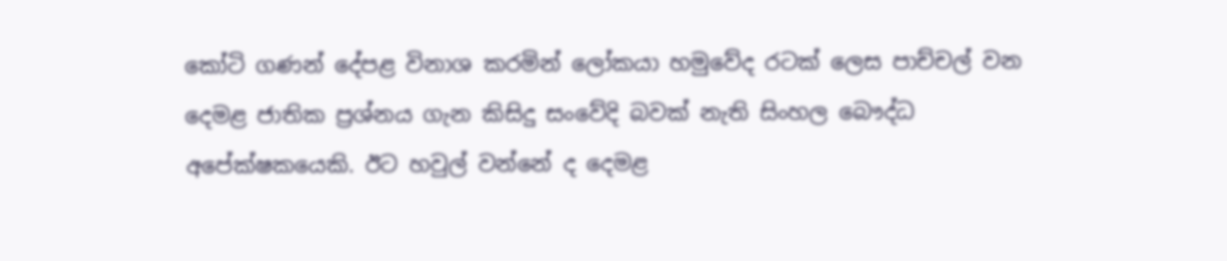කෝටි ගණන් දේපළ විනාශ කරමින් ලෝකයා හමුවේද රටක් ලෙස පාච්චල් වන දෙමළ ජාතික ප්‍රශ්නය ගැන කිසිදු සංවේදි බවක් නැති සිංහල බෞද්ධ අපේක්ෂකයෙකි. ඊට හවුල් වන්නේ ද දෙමළ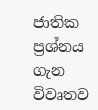ජාතික ප්‍රශ්නය ගැන විවෘතව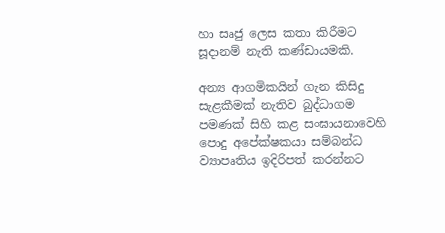හා සෘජු ලෙස කතා කිරීමට සූදානම් නැති කණ්ඩායමකි.

අන්‍ය ආගමිකයින් ගැන කිසිදු සැළකීමක් නැතිව බුද්ධාගම පමණක් සිහි කළ සංඝායනාවෙහි පොදු අපේක්ෂකයා සම්බන්ධ ව්‍යාපෘතිය ඉදිරිපත් කරන්නට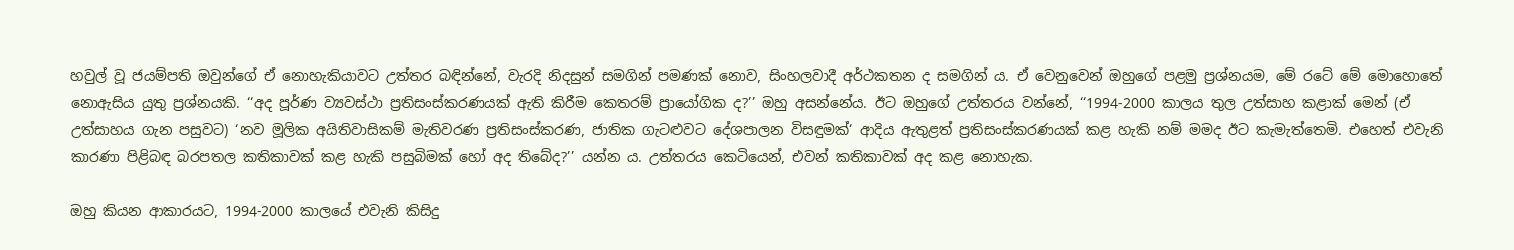හවුල් වූ ජයම්පති ඔවුන්ගේ ඒ නොහැකියාවට උත්තර බඳින්නේ, වැරදි නිදසුන් සමගින් පමණක් නොව, සිංහලවාදී අර්ථකතන ද සමගින් ය. ඒ වෙනුවෙන් ඔහුගේ පළමු ප්‍රශ්නයම, මේ රටේ මේ මොහොතේ නොඇසිය යුතු ප්‍රශ්නයකි. ‘‘අද පූර්ණ ව්‍යවස්ථා ප්‍රතිසංස්කරණයක් ඇති කිරීම කෙතරම් ප්‍රායෝගික ද?’’ ඔහු අසන්නේය. ඊට ඔහුගේ උත්තරය වන්නේ, ‘‘1994-2000 කාලය තුල උත්සාහ කළාක් මෙන් (ඒ උත්සාහය ගැන පසුවට) ‘නව මූලික අයිතිවාසිකම් මැතිවරණ ප්‍රතිසංස්කරණ, ජාතික ගැටළුවට දේශපාලන විසඳුමක්‘ ආදිය ඇතුළත් ප්‍රතිසංස්කරණයක් කළ හැකි නම් මමද ඊට කැමැත්තෙමි. එහෙත් එවැනි කාරණා පිළිබඳ බරපතල කතිකාවක් කළ හැකි පසුබිමක් හෝ අද තිබේද?’’ යන්න ය. උත්තරය කෙටියෙන්, එවන් කතිකාවක් අද කළ නොහැක.

ඔහු කියන ආකාරයට, 1994-2000 කාලයේ එවැනි කිසිදු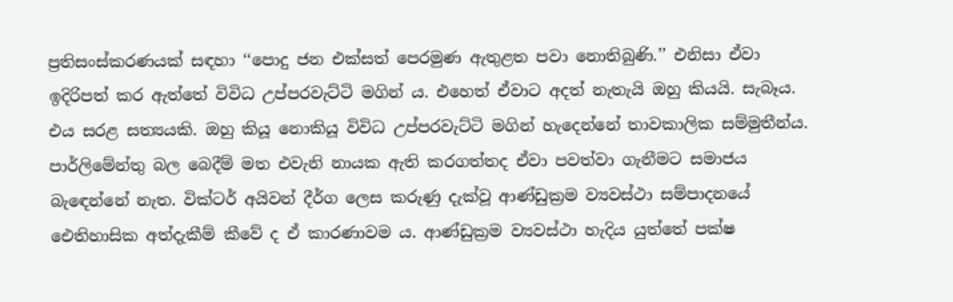ප්‍රතිසංස්කරණයක් සඳහා ‘‘පොදු ජන එක්සත් පෙරමුණ ඇතුළත පවා නොතිබුණි.’’ එනිසා ඒවා ඉදිරිපත් කර ඇත්තේ විවිධ උප්පරවැට්ටි මගින් ය. එහෙත් ඒවාට අදත් නැතැයි ඔහු කියයි. සැබෑය. එය සරළ සත්‍යයකි. ඔහු කියූ නොකියූ විවිධ උප්පරවැට්ටි මගින් හැදෙන්නේ තාවකාලික සම්මුතීන්ය. පාර්ලිමේන්තු බල බෙදීම් මත එවැනි නායක ඇති කරගත්තද ඒවා පවත්වා ගැනීමට සමාජය බැඳෙන්නේ නැත. වික්ටර් අයිවන් දීර්ග ලෙස කරුණු දැක්වූ ආණ්ඩුක්‍රම ව්‍යවස්ථා සම්පාදනයේ ඓතිහාසික අත්දැකීම් කීවේ ද ඒ කාරණාවම ය. ආණ්ඩුක්‍රම ව්‍යවස්ථා හැදිය යුත්තේ පක්ෂ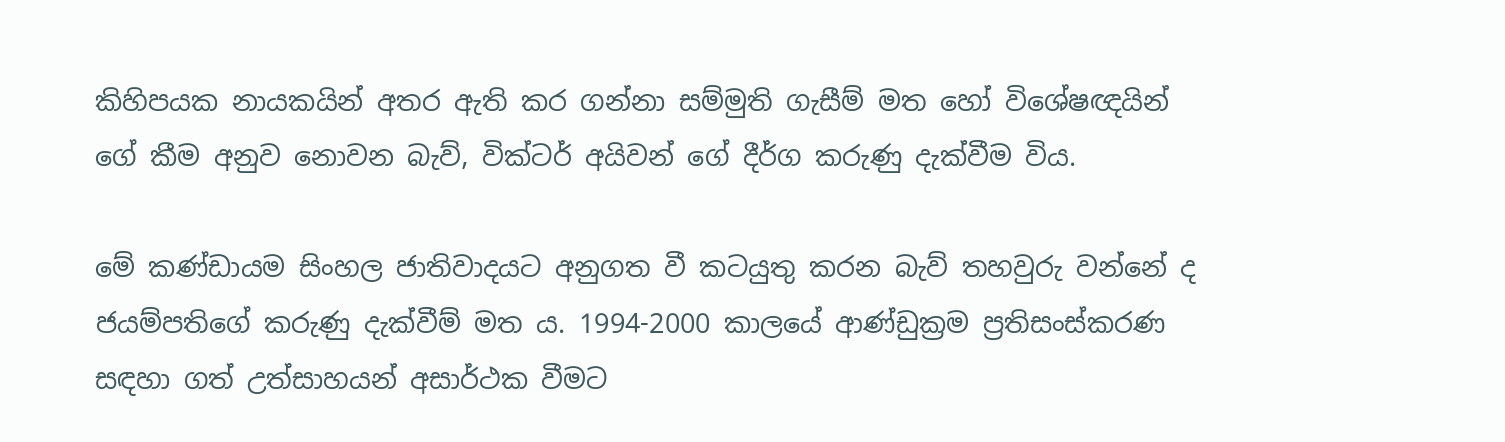කිහිපයක නායකයින් අතර ඇති කර ගන්නා සම්මුති ගැසීම් මත හෝ විශේෂඥයින් ගේ කීම අනුව නොවන බැව්, වික්ටර් අයිවන් ගේ දීර්ග කරුණු දැක්වීම විය.

මේ කණ්ඩායම සිංහල ජාතිවාදයට අනුගත වී කටයුතු කරන බැව් තහවුරු වන්නේ ද ජයම්පතිගේ කරුණු දැක්වීම් මත ය. 1994-2000 කාලයේ ආණ්ඩුක්‍රම ප්‍රතිසංස්කරණ සඳහා ගත් උත්සාහයන් අසාර්ථක වීමට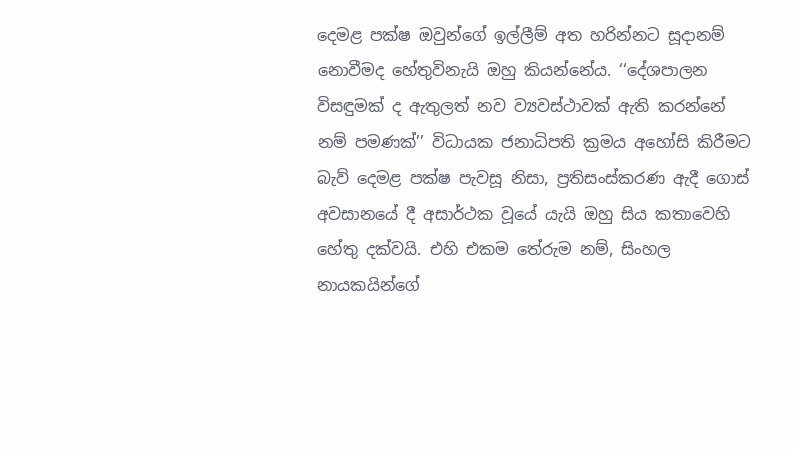දෙමළ පක්ෂ ඔවුන්ගේ ඉල්ලීම් අත හරින්නට සූදානම් නොවීමද හේතුවිනැයි ඔහු කියන්නේය. ‘‘දේශපාලන විසඳුමක් ද ඇතුලත් නව ව්‍යවස්ථාවක් ඇති කරන්නේ නම් පමණක්’’ විධායක ජනාධිපති ක්‍රමය අහෝසි කිරීමට බැව් දෙමළ පක්ෂ පැවසූ නිසා, ප්‍රතිසංස්කරණ ඇදී ගොස් අවසානයේ දී අසාර්ථක වූයේ යැයි ඔහු සිය කතාවෙහි හේතු දක්වයි. එහි එකම තේරුම නම්, සිංහල නායකයින්ගේ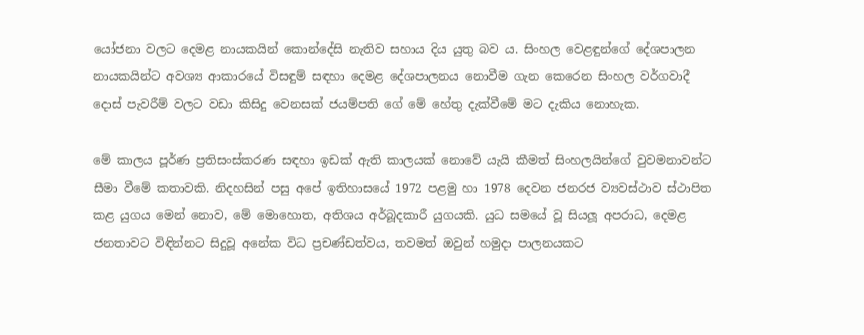යෝජනා වලට දෙමළ නායකයින් කොන්දේසි නැතිව සහාය දිය යුතු බව ය. සිංහල වෙළඳුන්ගේ දේශපාලන නායකයින්ට අවශ්‍ය ආකාරයේ විසඳුම් සඳහා දෙමළ දේශපාලනය නොවීම ගැන කෙරෙන සිංහල වර්ගවාදී දොස් පැවරීම් වලට වඩා කිසිදු වෙනසක් ජයම්පති ගේ මේ හේතු දැක්වීමේ මට දැකිය නොහැක.

මේ කාලය පූර්ණ ප්‍රතිසංස්කරණ සඳහා ඉඩක් ඇති කාලයක් නොවේ යැයි කීමත් සිංහලයින්ගේ වුවමනාවන්ට සීමා වීමේ කතාවකි. නිදහසින් පසු අපේ ඉතිහාසයේ 1972 පළමු හා 1978 දෙවන ජනරජ ව්‍යවස්ථාව ස්ථාපිත කළ යුගය මෙන් නොව, මේ මොහොත, අතිශය අර්බූදකාරී යුගයකි. යුධ සමයේ වූ සියලූ අපරාධ, දෙමළ ජනතාවට විඳින්නට සිදුවූ අනේක විධ ප්‍රචණ්ඩත්වය, තවමත් ඔවුන් හමුදා පාලනයකට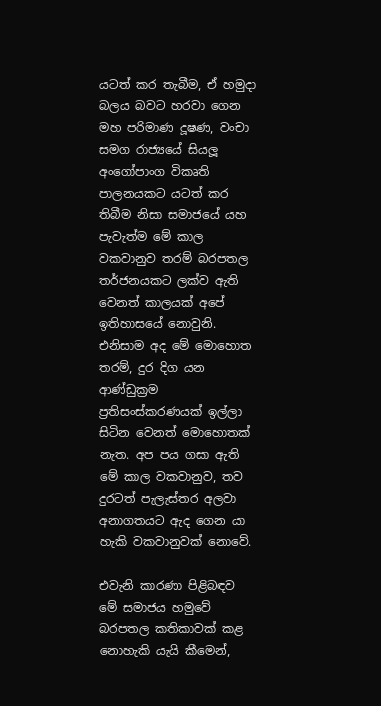යටත් කර තැබීම, ඒ හමුදා බලය බවට හරවා ගෙන මහ පරිමාණ දූෂණ, වංචා සමග රාජ්‍යයේ සියලූ අංගෝපාංග විකෘති පාලනයකට යටත් කර තිබීම නිසා සමාජයේ යහ පැවැත්ම මේ කාල වකවානුව තරම් බරපතල තර්ජනයකට ලක්ව ඇති වෙනත් කාලයක් අපේ ඉතිහාසයේ නොවුනි. එනිසාම අද මේ මොහොත තරම්, දුර දිග යන ආණ්ඩුක්‍රම ප්‍රතිසංස්කරණයක් ඉල්ලා සිටින වෙනත් මොහොතක් නැත. අප පය ගසා ඇති මේ කාල වකවානුව, තව දුරටත් පැලැස්තර අලවා අනාගතයට ඇද ගෙන යා හැකි වකවානුවක් නොවේ.

එවැනි කාරණා පිළිබඳව මේ සමාජය හමුවේ බරපතල කතිකාවක් කළ නොහැකි යැයි කීමෙන්,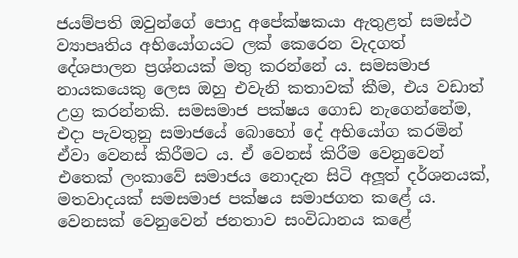ජයම්පති ඔවුන්ගේ පොදු අපේක්ෂකයා ඇතුළත් සමස්ථ ව්‍යාපෘතිය අභියෝගයට ලක් කෙරෙන වැදගත් දේශපාලන ප්‍රශ්නයක් මතු කරන්නේ ය. සමසමාජ නායකයෙකු ලෙස ඔහු එවැනි කතාවක් කීම, එය වඩාත් උග්‍ර කරන්නකි. සමසමාජ පක්ෂය ගොඩ නැගෙන්නේම, එදා පැවතුනු සමාජයේ බොහෝ දේ අභියෝග කරමින් ඒවා වෙනස් කිරීමට ය. ඒ වෙනස් කිරීම වෙනුවෙන් එතෙක් ලංකාවේ සමාජය නොදැන සිටි අලූත් දර්ශනයක්, මතවාදයක් සමසමාජ පක්ෂය සමාජගත කළේ ය. වෙනසක් වෙනුවෙන් ජනතාව සංවිධානය කළේ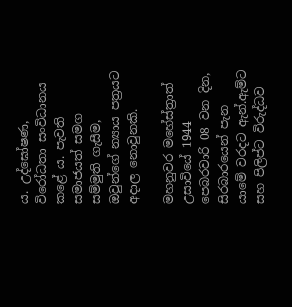ය. උද්ඝෝෂණ, විරෝධතා සංවිධානය කළේ ය. පැවති සමාජයත් සමග සම්මුති ගැසීම, ඔවුන්ගේ න්‍යාය පත්‍රයට අදාල නොවුනකි.

මහනුවර මහේස්ත්‍රාත් උසාවියේ 1944 පෙබරවාරි 08 වන දින, සිරබාරයෙන් පැන යාමේ වරදට ඇන්.ඇම්ට සහ පිලිප්ට විරුද්ධව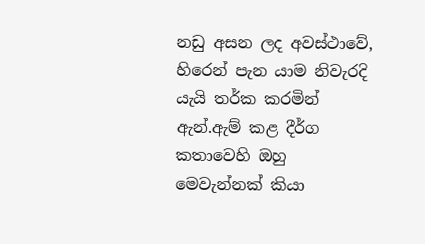නඩු අසන ලද අවස්ථාවේ, හිරෙන් පැන යාම නිවැරදි යැයි තර්ක කරමින් ඇන්.ඇම් කළ දීර්ග කතාවෙහි ඔහු මෙවැන්නක් කියා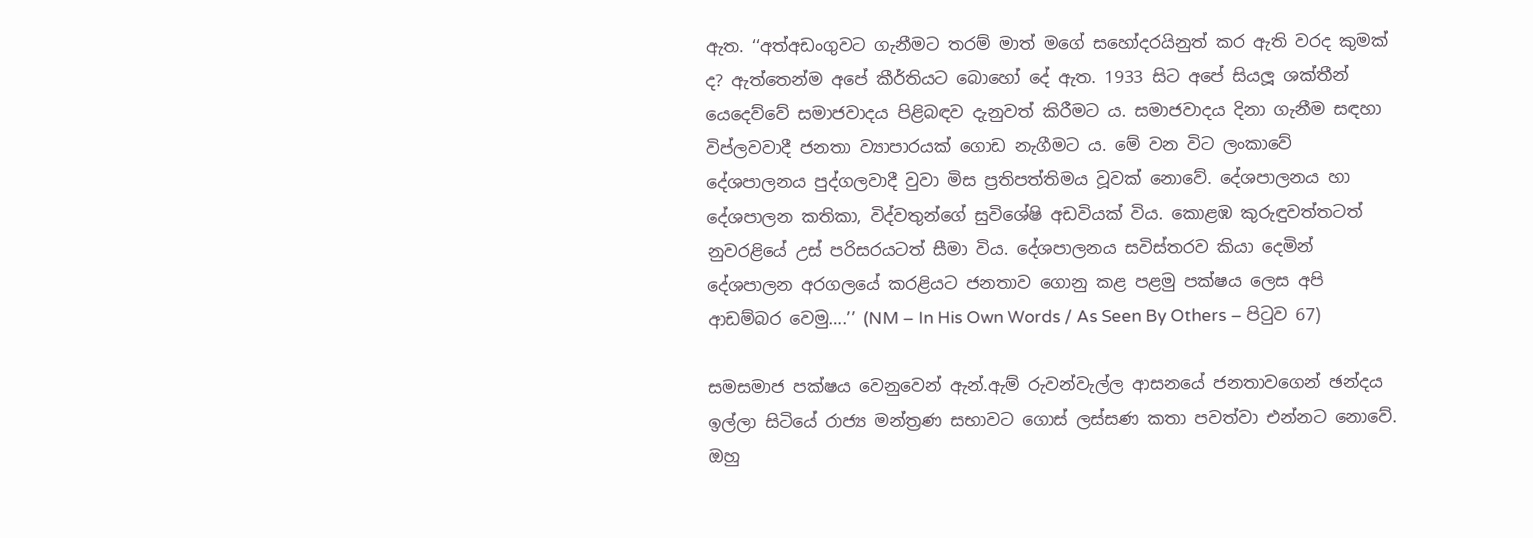ඇත. ‘‘අත්අඩංගුවට ගැනීමට තරම් මාත් මගේ සහෝදරයිනුත් කර ඇති වරද කුමක් ද? ඇත්තෙන්ම අපේ කීර්තියට බොහෝ දේ ඇත. 1933 සිට අපේ සියලූ ශක්තීන් යෙදෙව්වේ සමාජවාදය පිළිබඳව දැනුවත් කිරීමට ය. සමාජවාදය දිනා ගැනීම සඳහා විප්ලවවාදී ජනතා ව්‍යාපාරයක් ගොඩ නැගීමට ය. මේ වන විට ලංකාවේ දේශපාලනය පුද්ගලවාදී වුවා මිස ප්‍රතිපත්තිමය වූවක් නොවේ. දේශපාලනය හා දේශපාලන කතිකා, විද්වතුන්ගේ සුවිශේෂි අඩවියක් විය. කොළඹ කුරුඳුවත්තටත් නුවරළියේ උස් පරිසරයටත් සීමා විය. දේශපාලනය සවිස්තරව කියා දෙමින් දේශපාලන අරගලයේ කරළියට ජනතාව ගොනු කළ පළමු පක්ෂය ලෙස අපි ආඩම්බර වෙමු….’’ (NM – In His Own Words / As Seen By Others – පිටුව 67)

සමසමාජ පක්ෂය වෙනුවෙන් ඇන්.ඇම් රුවන්වැල්ල ආසනයේ ජනතාවගෙන් ඡන්දය ඉල්ලා සිටියේ රාජ්‍ය මන්ත්‍රණ සභාවට ගොස් ලස්සණ කතා පවත්වා එන්නට නොවේ. ඔහු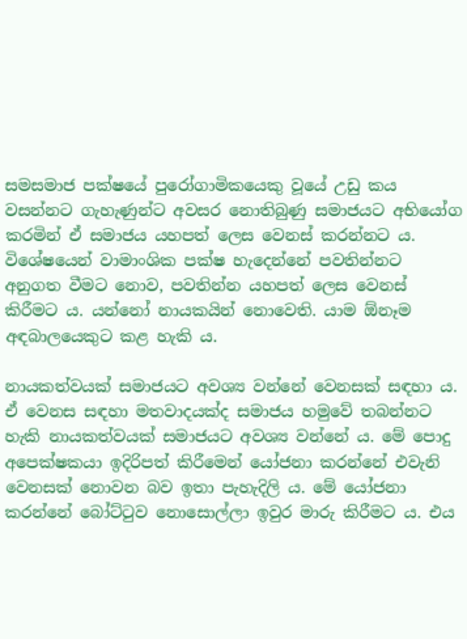සමසමාජ පක්ෂයේ පුරෝගාමිකයෙකු වූයේ උඩු කය වසන්නට ගැහැණුන්ට අවසර නොතිබුණු සමාජයට අභියෝග කරමින් ඒ සමාජය යහපත් ලෙස වෙනස් කරන්නට ය. විශේෂයෙන් වාමාංශික පක්ෂ හැදෙන්නේ පවතින්නට අනුගත වීමට නොව, පවතින්න යහපත් ලෙස වෙනස් කිරීමට ය. යන්නෝ නායකයින් නොවෙති. යාම ඕනෑම අඳබාලයෙකුට කළ හැකි ය.

නායකත්වයක් සමාජයට අවශ්‍ය වන්නේ වෙනසක් සඳහා ය. ඒ වෙනස සඳහා මතවාදයක්ද සමාජය හමුවේ තබන්නට හැකි නායකත්වයක් සමාජයට අවශ්‍ය වන්නේ ය. මේ පොදු අපෙක්ෂකයා ඉදිරිපත් කිරීමෙන් යෝජනා කරන්නේ එවැනි වෙනසක් නොවන බව ඉතා පැහැදිලි ය. මේ යෝජනා කරන්නේ බෝට්ටුව නොසොල්ලා ඉවුර මාරු කිරීමට ය. එය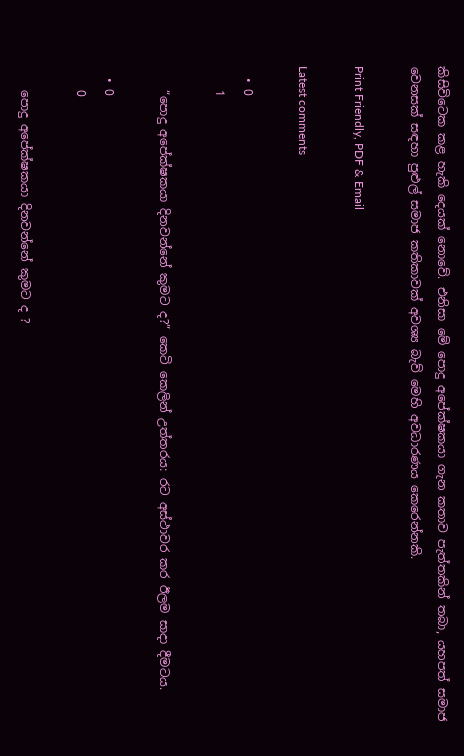කිසිවිටෙක කළ හැකි දෙයක් නොවේ. එනිසා මේ පොදු අපේක්ෂකයා ගැන කතාව පැත්තකින් තබා, යහපත් සමාජ වෙනසක් සඳහා පුළුල් සමාජ කතිකාවක් අවශ්‍ය බැව් මෙහි අවධාරණය කෙරෙන්නකි.

Print Friendly, PDF & Email

Latest comments

  • 0
    1

    “පොදු අපේක්ෂකයා දිනවන්නේ කුමට ද?” කෙටි කෙලින් උත්තරය: රට අස්ථාවර කර ඊලම සාදා දීමටය.

  • 0
    0

    පොදු අපේක්ෂකයා දිනවන්නේ කුමට ද ?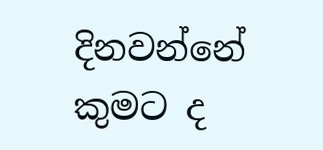දිනවන්නේ කුමට ද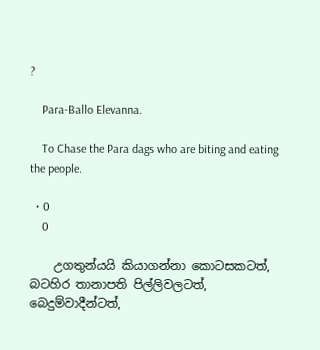?

    Para-Ballo Elevanna.

    To Chase the Para dags who are biting and eating the people.

  • 0
    0

    උගතුන්යයි කියාගන්නා කොටසකටත්, බටහිර තානාපති පිල්ලිවලටත්, බෙදුම්වාදීන්ටත්,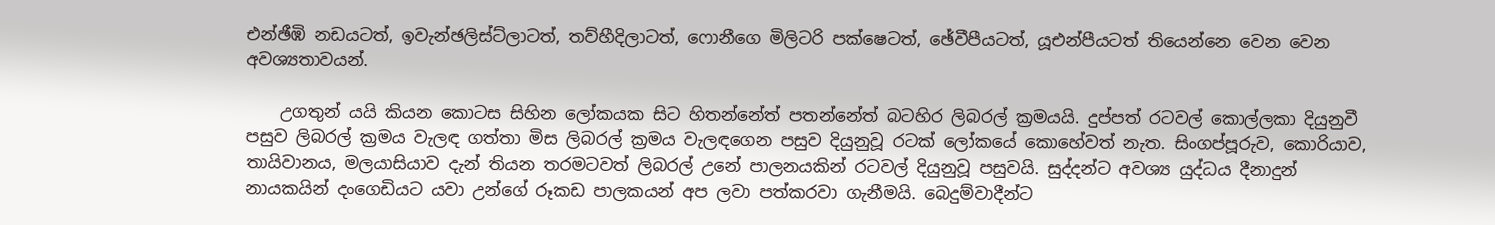එන්ඡීඹි නඩයටත්, ඉවැන්ඡලිස්ට්ලාටත්, තව්හීදිලාටත්, ෆොනීගෙ මිලිටරි පක්ෂෙටත්, ඡේවීපීයටත්, යූඑන්පීයටත් තියෙන්නෙ වෙන වෙන අවශ්‍යතාවයන්.

    උගතුන් යයි කියන කොටස සිහින ලෝකයක සිට හිතන්නේත් පතන්නේත් බටහිර ලිබරල් ක්‍රමයයි. දුප්පත් රටවල් කොල්ලකා දියුනුවී පසුව ලිබරල් ක්‍රමය වැලඳ ගත්තා මිස ලිබරල් ක්‍රමය වැලඳගෙන පසුව දියුනුවූ රටක් ලෝකයේ කොහේවත් නැත. සිංගප්පූරුව, කොරියාව, තායිවානය, මලයාසියාව දැන් තියන තරමටවත් ලිබරල් උනේ පාලනයකින් රටවල් දියුනුවූ පසුවයි. සුද්දන්ට අවශ්‍ය යුද්ධය දීනාදුන් නායකයින් දංගෙඩියට යවා උන්ගේ රූකඩ පාලකයන් අප ලවා පත්කරවා ගැනීමයි. බෙදුම්වාදීන්ට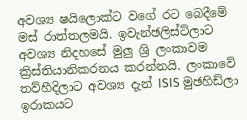අවශ්‍ය ෂයිලොක්ට වගේ රට බෙදීමේ මස් රාත්තලමයි. ඉවැන්ඡලිස්ට්ලාට අවශ්‍ය නිදහසේ මුලු ශ්‍රි ලංකාවම ක්‍රිස්තියානිකරනය කරන්නයි. ලංකාවේ තව්හීදිලාට අවශ්‍ය දැන් ISIS මුඡහිඩ්ලා ඉරාකයට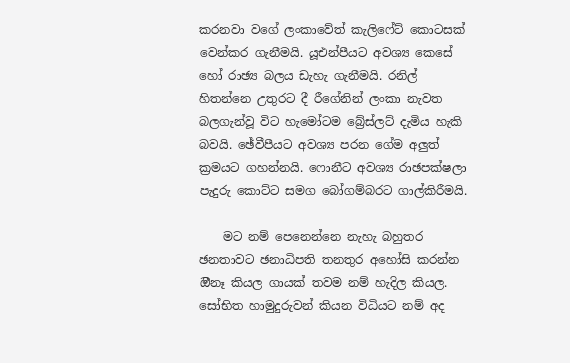කරනවා වගේ ලංකාවේත් කැලිෆේට් කොටසක් වෙන්කර ගැනීමයි. යූඑන්පීයට අවශ්‍ය කෙසේ හෝ රාඡ්‍ය බලය ඩැහැ ගැනීමයි. රනිල් හිතන්නෙ උතුරට දී රීගේනින් ලංකා නැවත බලගැන්වූ විට හැමෝටම බ්‍රේස්ලට් දැමිය හැකි බවයි. ඡේවීපීයට අවශ්‍ය පරන ගේම අලුත් ක්‍රමයට ගහන්නයි. ෆොනීට අවශ්‍ය රාඡපක්ෂලා පැදුරු කොට්ට සමග බෝගම්බරට ගාල්කිරීමයි.

    මට නම් පෙනෙන්නෙ නැහැ බහුතර ඡනතාවට ඡනාධිපති තනතුර අහෝසි කරන්න ඔීනෑ කියල ගායක් තවම නම් හැදිල කියල. සෝභිත හාමුදුරුවන් කියන විධියට නම් අද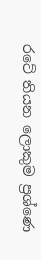රටේ තියන ලොකුම ප්‍රශ්ණෙ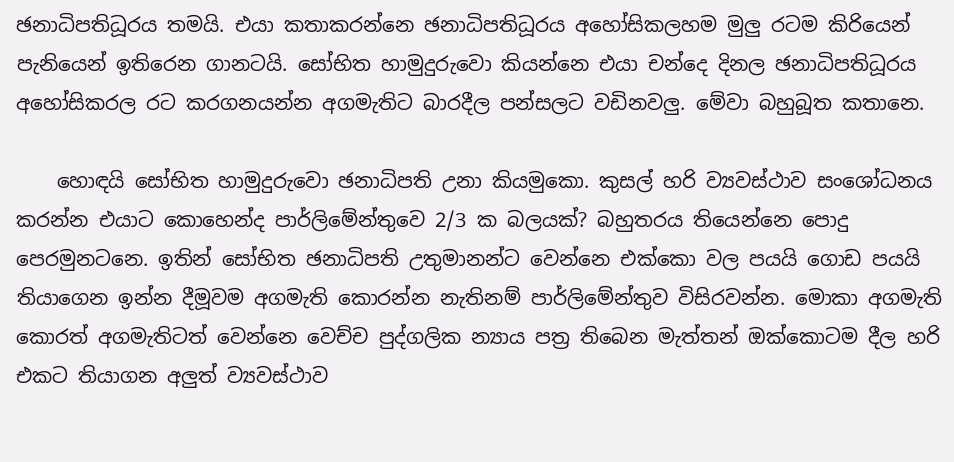ඡනාධිපතිධූරය තමයි. එයා කතාකරන්නෙ ඡනාධිපතිධූරය අහෝසිකලහම මුලු රටම කිරියෙන් පැනියෙන් ඉතිරෙන ගානටයි. සෝභිත හාමුදුරුවො කියන්නෙ එයා චන්දෙ දිනල ඡනාධිපතිධූරය අහෝසිකරල රට කරගනයන්න අගමැතිට බාරදීල පන්සලට වඩිනවලු. මේවා බහුබූත කතානෙ.

    හොඳයි සෝභිත හාමුදුරුවො ඡනාධිපති උනා කියමුකො. කුසල් හරි ව්‍යවස්ථාව සංශෝධනය කරන්න එයාට කොහෙන්ද පාර්ලිමේන්තුවෙ 2/3 ක බලයක්? බහුතරය තියෙන්නෙ පොදු පෙරමුනටනෙ. ඉතින් සෝභිත ඡනාධිපති උතුමානන්ට වෙන්නෙ එක්කො වල පයයි ගොඩ පයයි තියාගෙන ඉන්න දීමූවම අගමැති කොරන්න නැතිනම් පාර්ලිමේන්තුව විසිරවන්න. මොකා අගමැති කොරත් අගමැතිටත් වෙන්නෙ වෙච්ච පුද්ගලික න්‍යාය පත්‍ර තිබෙන මැත්තන් ඔක්කොටම දීල හරි එකට තියාගන අලුත් ව්‍යවස්ථාව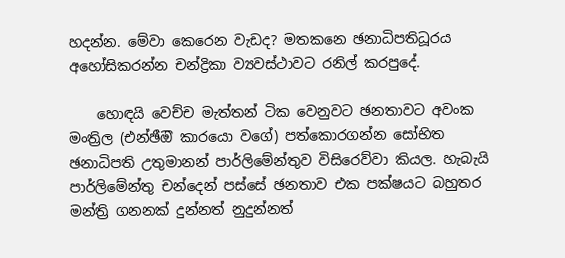හදන්න. මේවා කෙරෙන වැඩද? මතකනෙ ඡනාධිපතිධූරය අහෝසිකරන්න චන්ද්‍රිකා ව්‍යවස්ථාවට රනිල් කරපුදේ.

    හොඳයි වෙච්ච මැත්තන් ටික වෙනුවට ඡනතාවට අවංක මංත්‍රිල (එන්ඡීඔි කාරයො වගේ) පත්කොරගන්න සෝභිත ඡනාධිපති උතුමානන් පාර්ලිමේන්තුව විසිරෙව්වා කියල. හැබැයි පාර්ලිමේන්තු චන්දෙන් පස්සේ ඡනතාව එක පක්ෂයට බහුතර මන්ත්‍රි ගනනක් දුන්නත් නුදුන්නත්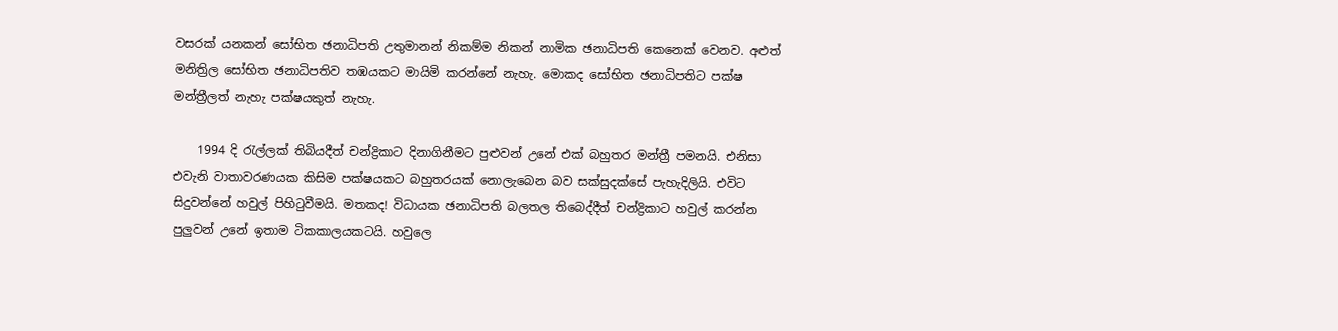වසරක් යනකන් සෝභිත ඡනාධිපති උතුමානන් නිකම්ම නිකන් නාමික ඡනාධිපති කෙනෙක් වෙනව. අළුත් මනිත්‍රිල සෝභිත ඡනාධිපතිව තඹයකට මායිමි කරන්නේ නැහැ. මොකද සෝභිත ඡනාධිපතිට පක්ෂ මන්ත්‍රීලත් නැහැ පක්ෂයකුත් නැහැ.

    1994 දි රැල්ලක් තිබියදීත් චන්ද්‍රිකාට දිනාගිනීමට පුළුවන් උනේ එක් බහුතර මන්ත්‍රී පමනයි. එනිසා එවැනි වාතාවරණයක කිසිම පක්ෂයකට බහුතරයක් නොලැබෙන බව සක්සුදක්සේ පැහැදිලියි. එවිට සිදුවන්නේ හවුල් පිහිටුවීමයි. මතකද! විධායක ඡනාධිපති බලතල තිබෙද්දීත් චන්ද්‍රිකාට හවුල් කරන්න පුලුවන් උනේ ඉතාම ටිකකාලයකටයි. හවුලෙ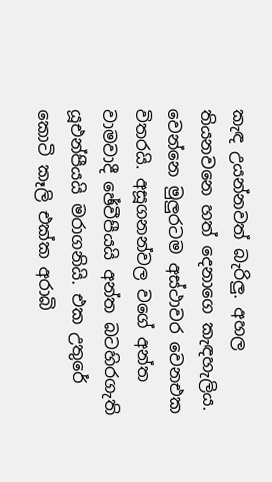කැඳ උයන්නවත් බැරිලු. අහල තියනවනෙ හත් දෙනාගෙ කැඳහැලිය. වෙන්නෙ මුලුරටම අස්ථාවර වෙනඑක විතරයි. අසූගනන්වල වගේ අන්ත වාමවාදී ඡේවීපීයයි අන්ත බටහිරගැති යූඑන්පීයයි මරාගනියි. එක උතුරේ කොටි කෑලි එක්ක අරාබි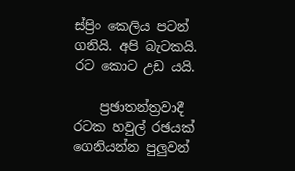ස්ප්‍රිං කෙලිය පටන් ගනියි. අපි බැටකයි. රට කොට උඩ යයි.

    ප්‍රඡාතන්ත්‍රවාදී රටක හවුල් රඡයක් ගෙනියන්න පුලුවන්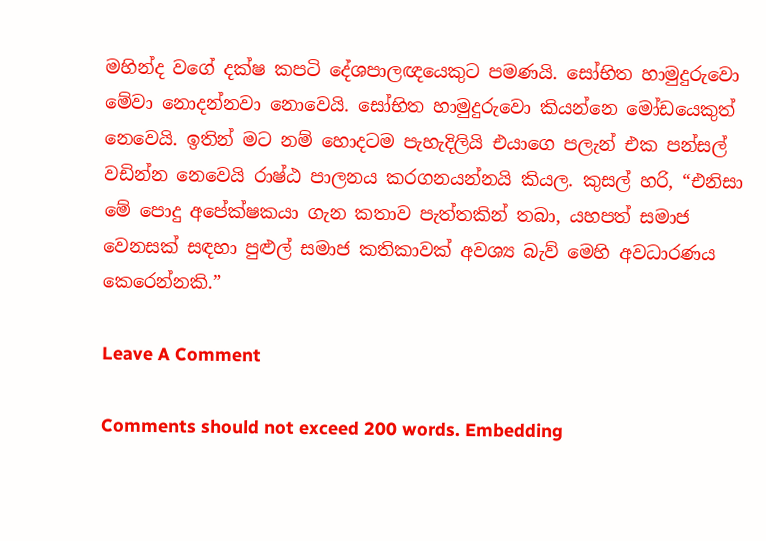මහින්ද වගේ දක්ෂ කපටි දේශපාලඥයෙකුට පමණයි. සෝභිත හාමුදුරුවො මේවා නොදන්නවා නොවෙයි. සෝභිත හාමුදුරුවො කියන්නෙ මෝඩයෙකුත් නෙවෙයි. ඉතින් මට නම් හොදටම පැහැදිලියි එයාගෙ පලැන් එක පන්සල් වඩින්න නෙවෙයි රාෂ්ඨ පාලනය කරගනයන්නයි කියල. කුසල් හරි, “එනිසා මේ පොදු අපේක්ෂකයා ගැන කතාව පැත්තකින් තබා, යහපත් සමාජ වෙනසක් සඳහා පුළුල් සමාජ කතිකාවක් අවශ්‍ය බැව් මෙහි අවධාරණය කෙරෙන්නකි.”

Leave A Comment

Comments should not exceed 200 words. Embedding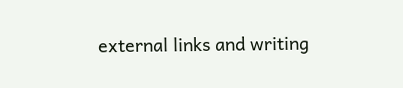external links and writing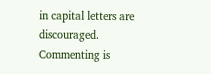in capital letters are discouraged. Commenting is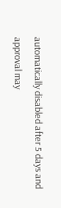automatically disabled after 5 days and approval may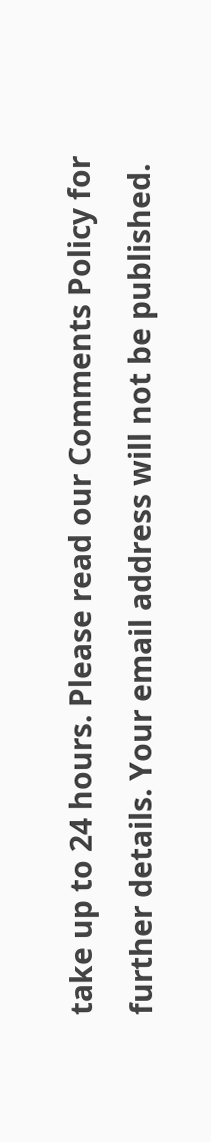take up to 24 hours. Please read our Comments Policy for further details. Your email address will not be published.